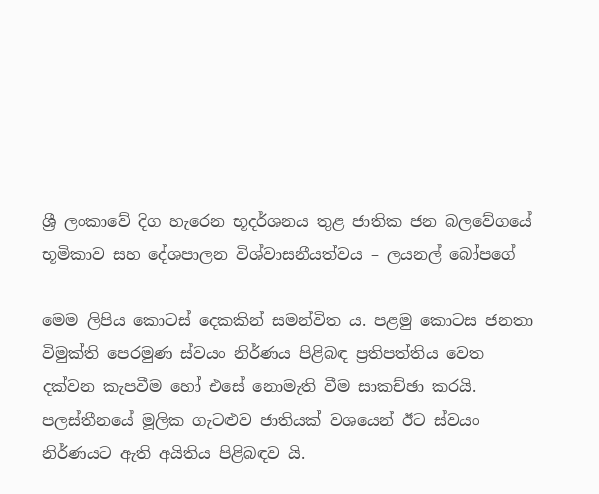ශ්‍රී ලංකාවේ දිග හැරෙන භූදර්ශනය තුළ ජාතික ජන බලවේගයේ භූමිකාව සහ දේශපාලන විශ්වාසනීයත්වය – ලයනල් බෝපගේ

මෙම ලිපිය කොටස් දෙකකින් සමන්විත ය. පළමු කොටස ජනතා විමුක්ති පෙරමුණ ස්වයං නිර්ණය පිළිබඳ ප්‍රතිපත්තිය වෙත දක්වන කැපවීම හෝ එසේ නොමැති වීම සාකච්ඡා කරයි. පලස්තීනයේ මූලික ගැට‍ළුව ජාතියක් වශයෙන් ඊට ස්වයං නිර්ණයට ඇති අයිතිය පිළිබඳව යි.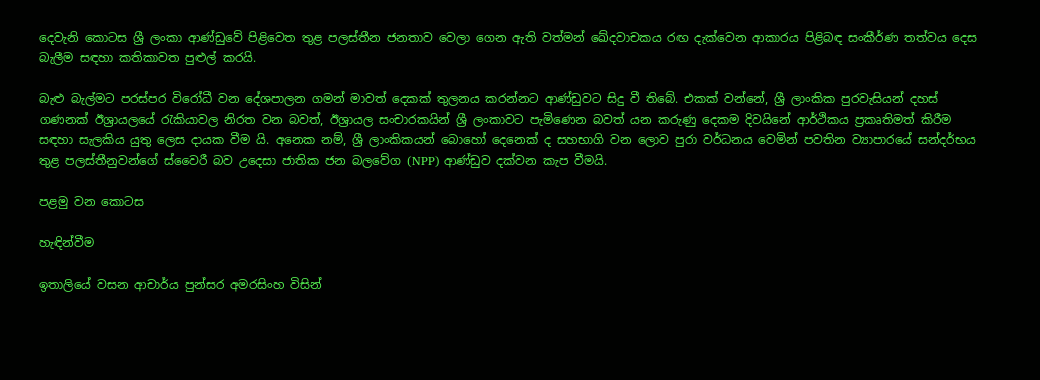දෙවැනි කොටස ශ්‍රී ලංකා ආණ්ඩුවේ පිළිවෙත තුළ පලස්තීන ජනතාව වෙලා ගෙන ඇති වත්මන් ඛේදවාචකය රඟ දැක්වෙන ආකාරය පිළිබඳ සංකීර්ණ තත්වය දෙස බැලීම සඳහා කතිකාවත පුළුල් කරයි.

බැළු බැල්මට පරස්පර විරෝධී වන දේශපාලන ගමන් මාවත් දෙකක් තුලනය කරන්නට ආණ්ඩුවට සිදු වී තිබේ. එකක් වන්නේ, ශ්‍රී ලාංකික පුරවැසියන් දහස් ගණනක් ඊශ්‍රායලයේ රැකියාවල නිරත වන බවත්, ඊශ්‍රායල සංචාරකයින් ශ්‍රී ලංකාවට පැමිණෙන බවත් යන කරුණු දෙකම දිවයිනේ ආර්ථිකය ප්‍රකෘතිමත් කිරීම සඳහා සැලකිය යුතු ලෙස දායක වීම යි. අනෙක නම්, ශ්‍රී ලාංකිකයන් බොහෝ දෙනෙක් ද සහභාගි වන ලොව පුරා වර්ධනය වෙමින් පවතින ව්‍යාපාරයේ සන්දර්භය තුළ පලස්තීනුවන්ගේ ස්වෛරී බව උදෙසා ජාතික ජන බලවේග (NPP) ආණ්ඩුව දක්වන කැප වීමයි.

පළමු වන කොටස

හැඳින්වීම

ඉතාලියේ වසන ආචාර්ය පුන්සර අමරසිංහ විසින්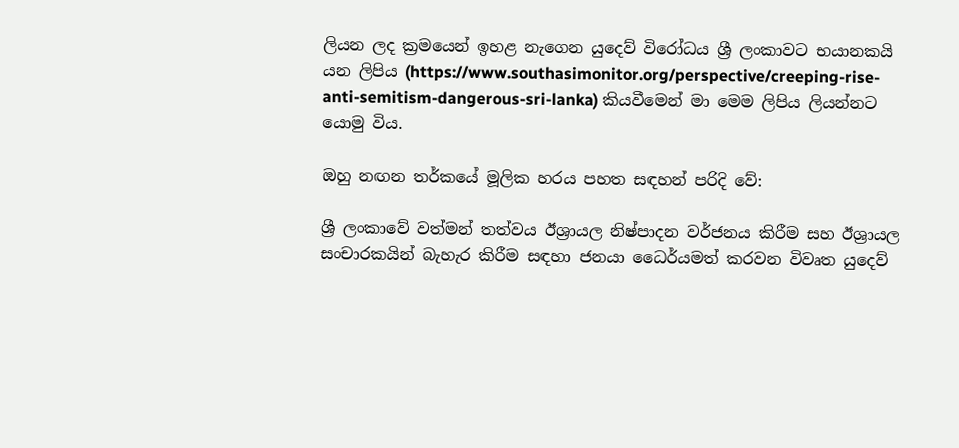ලියන ලද ක්‍රමයෙන් ඉහළ නැගෙන යුදෙව් විරෝධය ශ්‍රී ලංකාවට භයානකයි යන ලිපිය (https://www.southasimonitor.org/perspective/creeping-rise-anti-semitism-dangerous-sri-lanka) කියවීමෙන් මා මෙම ලිපිය ලියන්නට යොමු විය.

ඔහු නඟන තර්කයේ මූලික හරය පහත සඳහන් පරිදි වේ:

ශ්‍රී ලංකාවේ වත්මන් තත්වය ඊශ්‍රායල නිෂ්පාදන වර්ජනය කිරීම සහ ඊශ්‍රායල සංචාරකයින් බැහැර කිරීම සඳහා ජනයා ධෛර්යමත් කරවන විවෘත යුදෙව්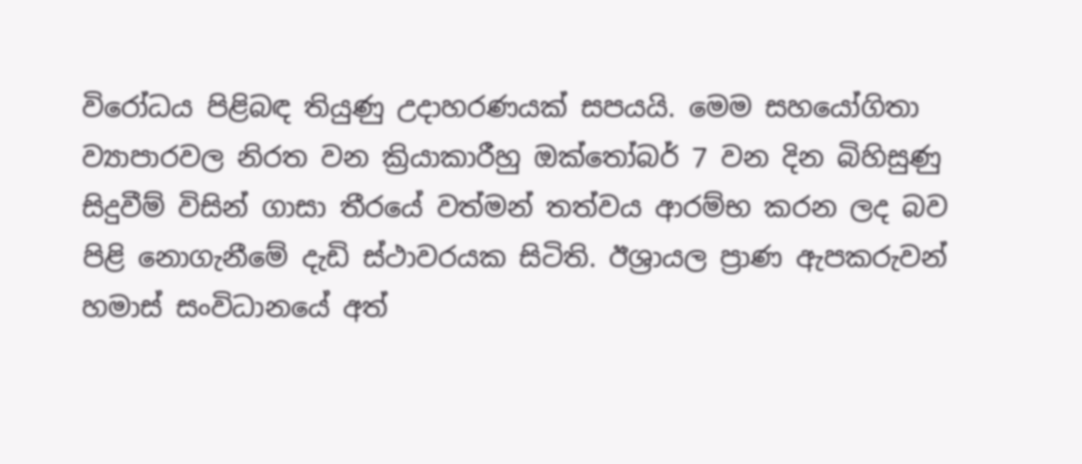විරෝධය පිළිබඳ තියුණු උදාහරණයක් සපයයි. මෙම සහයෝගිතා ව්‍යාපාරවල නිරත වන ක්‍රියාකාරීහු ඔක්තෝබර් 7 වන දින බිහිසුණු සිදුවීම් විසින් ගාසා තීරයේ වත්මන් තත්වය ආරම්භ කරන ලද බව පිළි නොගැනීමේ දැඩි ස්ථාවරයක සිටිති. ඊශ්‍රායල ප්‍රාණ ඇපකරුවන් හමාස් සංවිධානයේ අත්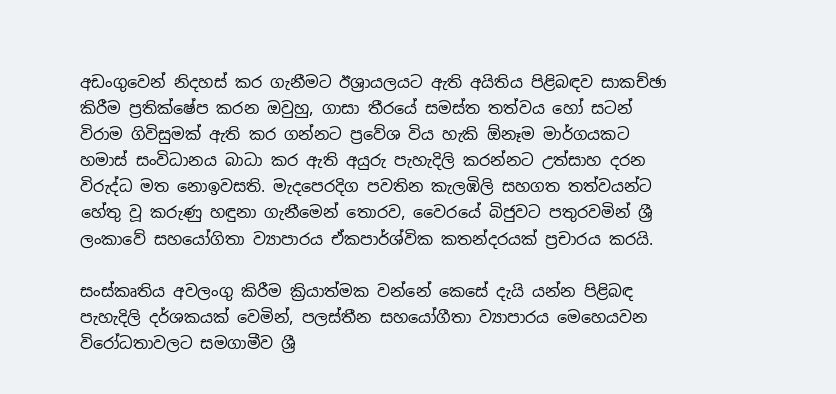අඩංගුවෙන් නිදහස් කර ගැනීමට ඊශ්‍රායලයට ඇති අයිතිය පිළිබඳව සාකච්ඡා කිරීම ප්‍රතික්ෂේප කරන ඔවුහු, ගාසා තීරයේ සමස්ත තත්වය හෝ සටන් විරාම ගිවිසුමක් ඇති කර ගන්නට ප්‍රවේශ විය හැකි ඕනෑම මාර්ගයකට හමාස් සංවිධානය බාධා කර ඇති අයුරු පැහැදිලි කරන්නට උත්සාහ දරන විරුද්ධ මත නොඉවසති. මැදපෙරදිග පවතින කැලඹිලි සහගත තත්වයන්ට හේතු වූ කරුණු හඳුනා ගැනීමෙන් තොරව, වෛරයේ බිජුවට පතුරවමින් ශ්‍රී ලංකාවේ සහයෝගිතා ව්‍යාපාරය ඒකපාර්ශ්වික කතන්දරයක් ප්‍රචාරය කරයි.

සංස්කෘතිය අවලංගු කිරීම ක්‍රියාත්මක වන්නේ කෙසේ දැයි යන්න පිළිබඳ පැහැදිලි දර්ශකයක් වෙමින්, පලස්තීන සහයෝගීතා ව්‍යාපාරය මෙහෙයවන විරෝධතාවලට සමගාමීව ශ්‍රී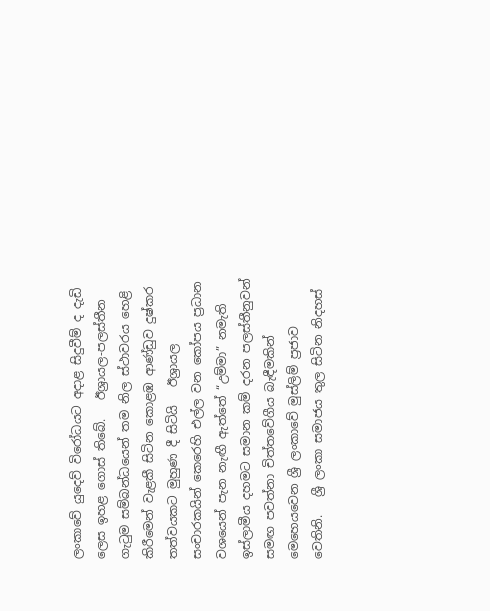ලංකාවේ යුදෙව් විරෝධයට අදාළ සිදුවීම් ද දැඩි ලෙස ඉහළ ගොස් තිබේ.   ඊශ්‍රායල-පලස්තීන ගැටුම සම්බන්ධයෙන් තම නිල ස්ථාවරය හෙළි කිරීමෙන් වැළකී සිටින කොළඹ ආණ්ඩුව දුෂ්කර තත්වයකට මුහුණ දී සිටියි   ඊශ්‍රායල සංචාරකයින් කෙරෙහි එල්ල වන කෝපය ප්‍රධාන වශයෙන් පැන නැඟී ඇත්තේ “උම්මා” නමැති ඉස්ලාමීය දහමට සමාන කම් දරන පලස්තීනුවන් සමඟ පවත්නා චිත්තවේගීය බැඳීමකින් මෙහෙයවෙන ශ්‍රී ලංකාවේ මුස්ලිම් ප්‍රජාව වෙතිනි.   ශ්‍රී ලංකා සමාජය තුල සිටින නිදහස්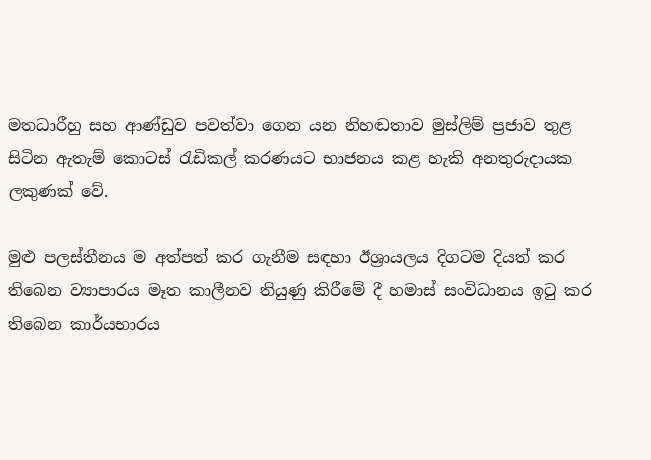මතධාරීහු සහ ආණ්ඩුව පවත්වා ගෙන යන නිහඬතාව මුස්ලිම් ප්‍රජාව තුළ සිටින ඇතැම් කොටස් රැඩිකල් කරණයට භාජනය කළ හැකි අනතුරුදායක ලකුණක් වේ.

මුළු පලස්තීනය ම අත්පත් කර ගැනීම සඳහා ඊශ්‍රායලය දිගටම දියත් කර තිබෙන ව්‍යාපාරය මෑත කාලීනව තියුණු කිරීමේ දී හමාස් සංවිධානය ඉටු කර තිබෙන කාර්යභාරය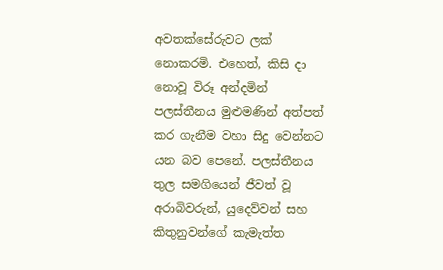අවතක්සේරුවට ලක් නොකරමි. එහෙත්, කිසි දා නොවූ විරූ අන්දමින් පලස්තීනය මුළුමණින් අත්පත් කර ගැනීම වහා සිදු වෙන්නට යන බව පෙනේ. පලස්තීනය තුල සමගියෙන් ජීවත් වූ අරාබිවරුන්, යුදෙව්වන් සහ කිතුනුවන්ගේ කැමැත්ත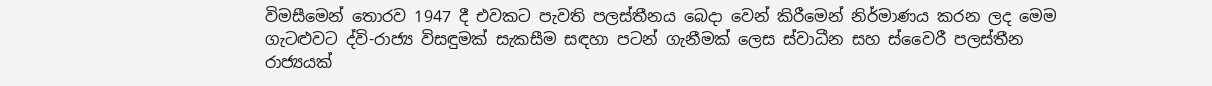විමසීමෙන් තොරව 1947 දී එවකට පැවති පලස්තීනය බෙදා වෙන් කිරීමෙන් නිර්මාණය කරන ලද මෙම ගැට‍ළුවට ද්වි-රාජ්‍ය විසඳුමක් සැකසීම සඳහා පටන් ගැනීමක් ලෙස ස්වාධීන සහ ස්වෛරී පලස්තීන රාජ්‍යයක්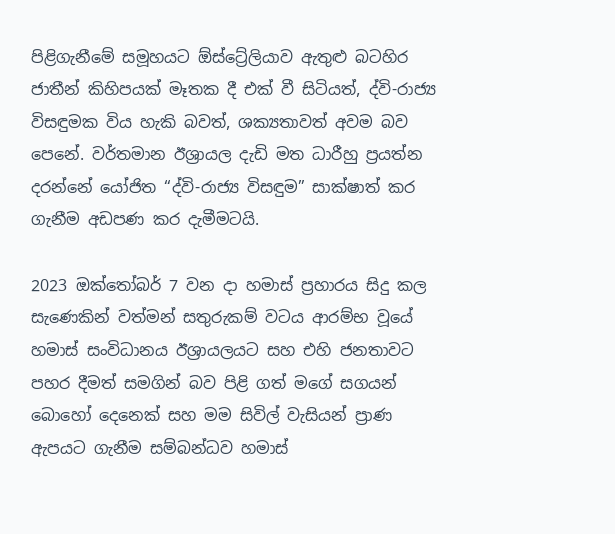පිළිගැනීමේ සමූහයට ඕස්ට්‍රේලියාව ඇතුළු බටහිර ජාතීන් කිහිපයක් මෑතක දී එක් වී සිටියත්, ද්වි-රාජ්‍ය විසඳුමක විය හැකි බවත්, ශක්‍යතාවත් අවම බව පෙනේ. වර්තමාන ඊශ්‍රායල දැඩි මත ධාරීහු ප්‍රයත්න දරන්නේ යෝජිත “ද්වි-රාජ්‍ය විසඳුම” සාක්ෂාත් කර ගැනීම අඩපණ කර දැමීමටයි.

2023 ඔක්තෝබර් 7 වන දා හමාස් ප්‍රහාරය සිදු කල සැණෙකින් වත්මන් සතුරුකම් වටය ආරම්භ වූයේ හමාස් සංවිධානය ඊශ්‍රායලයට සහ එහි ජනතාවට පහර දීමත් සමගින් බව පිළි ගත් මගේ සගයන් බොහෝ දෙනෙක් සහ මම සිවිල් වැසියන් ප්‍රාණ ඇපයට ගැනීම සම්බන්ධව හමාස්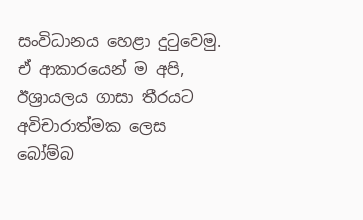සංවිධානය හෙළා දුටුවෙමු. ඒ ආකාරයෙන් ම අපි, ඊශ්‍රායලය ගාසා තීරයට අවිචාරාත්මක ලෙස බෝම්බ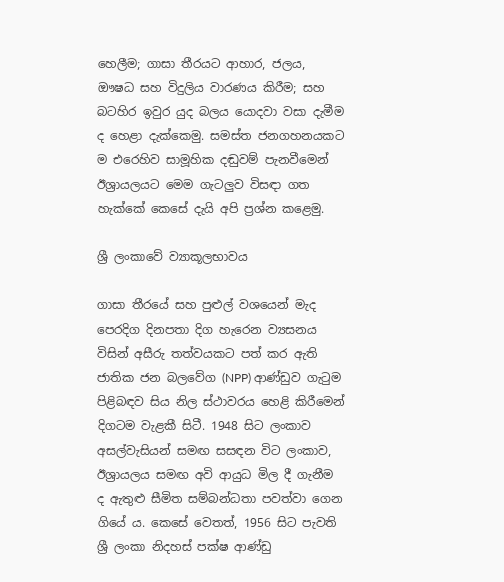හෙලීම; ගාසා තීරයට ආහාර, ජලය, ඖෂධ සහ විදුලිය වාරණය කිරීම; සහ බටහිර ඉවුර යුද බලය යොදවා වසා දැමීම ද හෙළා දැක්කෙමු. සමස්ත ජනගහනයකට ම එරෙහිව සාමූහික දඬුවම් පැනවීමෙන් ඊශ්‍රායලයට මෙම ගැටලුව විසඳා ගත හැක්කේ කෙසේ දැයි අපි ප්‍රශ්න කළෙමු.

ශ්‍රී ලංකාවේ ව්‍යාකූලභාවය

ගාසා තීරයේ සහ පුළුල් වශයෙන් මැද පෙරදිග දිනපතා දිග හැරෙන ව්‍යසනය විසින් අසීරු තත්වයකට පත් කර ඇති ජාතික ජන බලවේග (NPP) ආණ්ඩුව ගැටුම පිළිබඳව සිය නිල ස්ථාවරය හෙළි කිරීමෙන් දිගටම වැළකී සිටී. 1948 සිට ලංකාව අසල්වැසියන් සමඟ සසඳන විට ලංකාව, ඊශ්‍රායලය සමඟ අවි ආයුධ මිල දී ගැනීම ද ඇතුළු සීමිත සම්බන්ධතා පවත්වා ගෙන ගියේ ය. කෙසේ වෙතත්, 1956 සිට පැවති ශ්‍රී ලංකා නිදහස් පක්ෂ ආණ්ඩු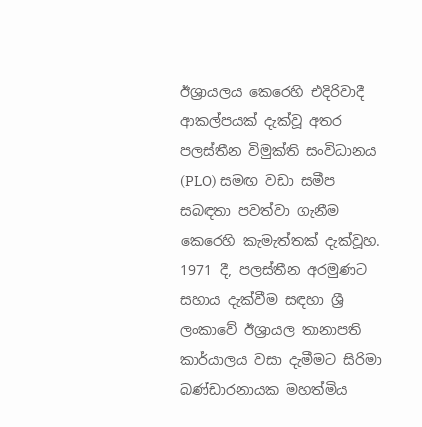ඊශ්‍රායලය කෙරෙහි එදිරිවාදී ආකල්පයක් දැක්වූ අතර පලස්තීන විමුක්ති සංවිධානය (PLO) සමඟ වඩා සමීප සබඳතා පවත්වා ගැනීම කෙරෙහි කැමැත්තක් දැක්වූහ. 1971 දී, පලස්තීන අරමුණට සහාය දැක්වීම සඳහා ශ්‍රී ලංකාවේ ඊශ්‍රායල තානාපති කාර්යාලය වසා දැමීමට සිරිමා බණ්ඩාරනායක මහත්මිය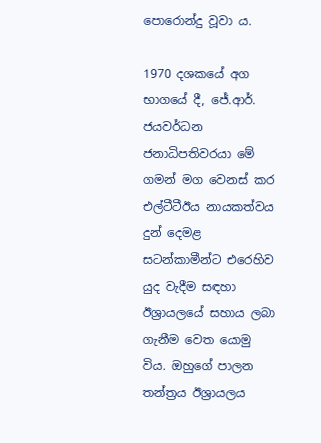පොරොන්දු වූවා ය.

1970 දශකයේ අග භාගයේ දී, ජේ.ආර්. ජයවර්ධන ජනාධිපතිවරයා මේ ගමන් මග වෙනස් කර එල්ටීටීඊය නායකත්වය දුන් දෙමළ සටන්කාමීන්ට එරෙහිව යුද වැදීම සඳහා ඊශ්‍රායලයේ සහාය ලබා ගැනීම වෙත යොමු විය. ඔහුගේ පාලන තන්ත්‍රය ඊශ්‍රායලය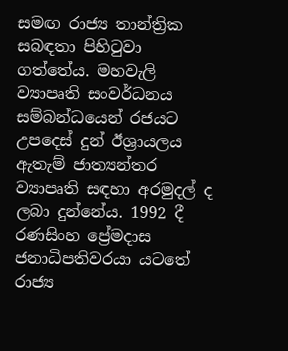සමඟ රාජ්‍ය තාන්ත්‍රික සබඳතා පිහිටුවා ගත්තේය. මහවැලි ව්‍යාපෘති සංවර්ධනය සම්බන්ධයෙන් රජයට උපදෙස් දුන් ඊශ්‍රායලය ඇතැම් ජාත්‍යන්තර ව්‍යාපෘති සඳහා අරමුදල් ද ලබා දුන්නේය. 1992 දී රණසිංහ ප්‍රේමදාස ජනාධිපතිවරයා යටතේ රාජ්‍ය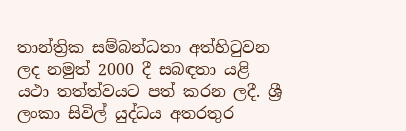තාන්ත්‍රික සම්බන්ධතා අත්හිටුවන ලද නමුත් 2000 දී සබඳතා යළි යථා තත්ත්වයට පත් කරන ලදී. ශ්‍රී ලංකා සිවිල් යුද්ධය අතරතුර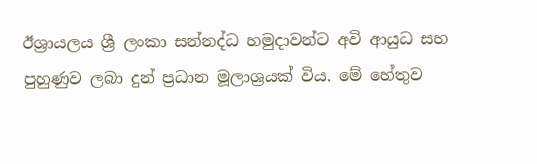ඊශ්‍රායලය ශ්‍රී ලංකා සන්නද්ධ හමුදාවන්ට අවි ආයුධ සහ පුහුණුව ලබා දුන් ප්‍රධාන මූලාශ්‍රයක් විය. මේ හේතුව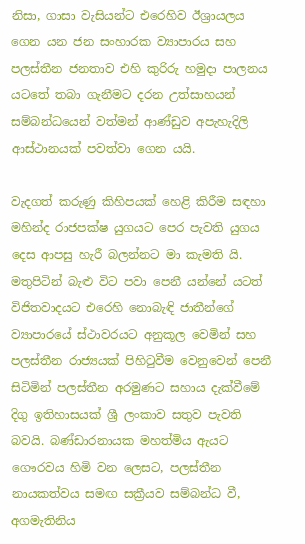නිසා, ගාසා වැසියන්ට එරෙහිව ඊශ්‍රායලය ගෙන යන ජන සංහාරක ව්‍යාපාරය සහ පලස්තීන ජනතාව එහි කුරිරු හමුදා පාලනය යටතේ තබා ගැනීමට දරන උත්සාහයන් සම්බන්ධයෙන් වත්මන් ආණ්ඩුව අපැහැදිලි ආස්ථානයක් පවත්වා ගෙන යයි.

වැදගත් කරුණු කිහිපයක් හෙළි කිරීම සඳහා මහින්ද රාජපක්ෂ යුගයට පෙර පැවති යුගය දෙස ආපසු හැරී බලන්නට මා කැමති යි. මතුපිටින් බැළු විට පවා පෙනී යන්නේ යටත් විජිතවාදයට එරෙහි නොබැඳි ජාතීන්ගේ ව්‍යාපාරයේ ස්ථාවරයට අනුකූල වෙමින් සහ පලස්තීන රාජ්‍යයක් පිහිටුවීම වෙනුවෙන් පෙනී සිටිමින් පලස්තීන අරමුණට සහාය දැක්වීමේ දිගු ඉතිහාසයක් ශ්‍රී ලංකාව සතුව පැවති බවයි. බණ්ඩාරනායක මහත්මිය ඇයට ගෞරවය හිමි වන ලෙසට, පලස්තීන නායකත්වය සමඟ සක්‍රීයව සම්බන්ධ වී, අගමැතිනිය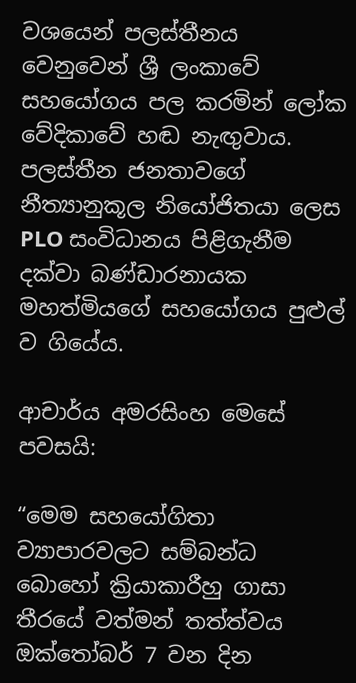වශයෙන් පලස්තීනය වෙනුවෙන් ශ්‍රී ලංකාවේ සහයෝගය පල කරමින් ලෝක වේදිකාවේ හඬ නැඟුවාය. පලස්තීන ජනතාවගේ නීත්‍යානුකූල නියෝජිතයා ලෙස PLO සංවිධානය පිළිගැනීම දක්වා බණ්ඩාරනායක මහත්මියගේ සහයෝගය පුළුල් ව ගියේය.

ආචාර්ය අමරසිංහ මෙසේ පවසයි:

“මෙම සහයෝගිතා ව්‍යාපාරවලට සම්බන්ධ බොහෝ ක්‍රියාකාරීහු ගාසා තීරයේ වත්මන් තත්ත්වය ඔක්තෝබර් 7 වන දින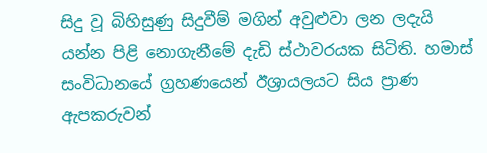සිදු වූ බිහිසුණු සිදුවීම් මගින් අවුළුවා ලන ලදැයි යන්න පිළි නොගැනීමේ දැඩි ස්ථාවරයක සිටිති. හමාස් සංවිධානයේ ග්‍රහණයෙන් ඊශ්‍රායලයට සිය ප්‍රාණ ඇපකරුවන්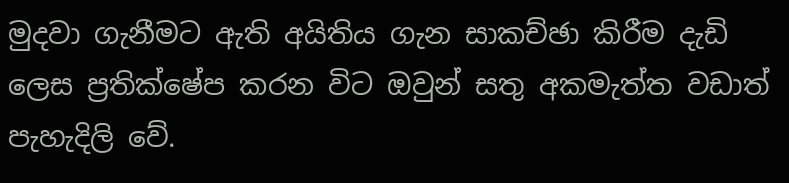මුදවා ගැනීමට ඇති අයිතිය ගැන සාකච්ඡා කිරීම දැඩි ලෙස ප්‍රතික්ෂේප කරන විට ඔවුන් සතු අකමැත්ත වඩාත් පැහැදිලි වේ.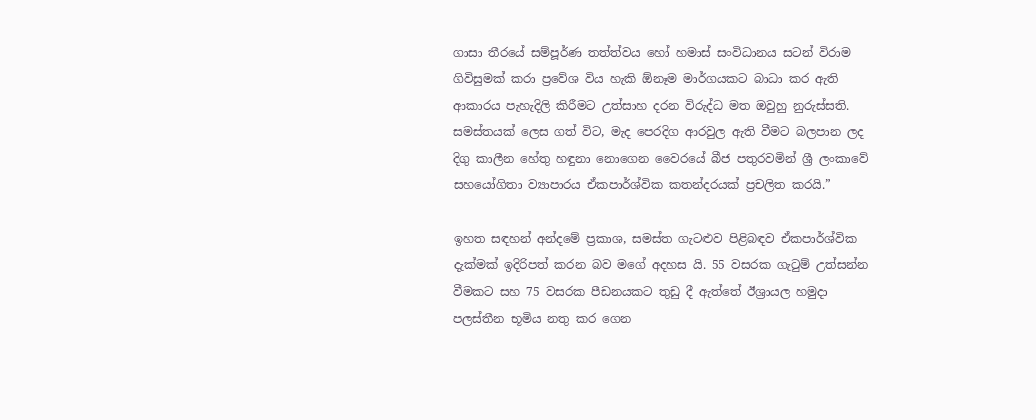ගාසා තීරයේ සම්පූර්ණ තත්ත්වය හෝ හමාස් සංවිධානය සටන් විරාම ගිවිසුමක් කරා ප්‍රවේශ විය හැකි ඕනෑම මාර්ගයකට බාධා කර ඇති ආකාරය පැහැදිලි කිරීමට උත්සාහ දරන විරුද්ධ මත ඔවුහු නුරුස්සති. සමස්තයක් ලෙස ගත් විට, මැද පෙරදිග ආරවුල ඇති වීමට බලපාන ලද දිගු කාලීන හේතු හඳුනා නොගෙන වෛරයේ බීජ පතුරවමින් ශ්‍රී ලංකාවේ සහයෝගිතා ව්‍යාපාරය ඒකපාර්ශ්වික කතන්දරයක් ප්‍රචලිත කරයි.”

ඉහත සඳහන් අන්දමේ ප්‍රකාශ, සමස්ත ගැට‍ළුව පිළිබඳව ඒකපාර්ශ්වික දැක්මක් ඉදිරිපත් කරන බව මගේ අදහස යි. 55 වසරක ගැටුම් උත්සන්න වීමකට සහ 75 වසරක පීඩනයකට තුඩු දී ඇත්තේ ඊශ්‍රායල හමුදා පලස්තීන භූමිය නතු කර ගෙන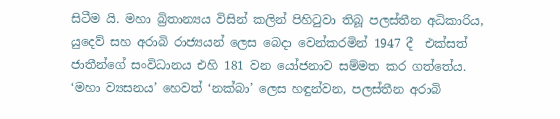සිටීම යි. මහා බ්‍රිතාන්‍යය විසින් කලින් පිහිටුවා තිබූ පලස්තීන අධිකාරිය, යුදෙව් සහ අරාබි රාජ්‍යයන් ලෙස බෙදා වෙන්කරමින් 1947 දී  එක්සත් ජාතීන්ගේ සංවිධානය එහි 181 වන යෝජනාව සම්මත කර ගත්තේය. ‘මහා ව්‍යසනය’ හෙවත් ‘නක්බා’ ලෙස හඳුන්වන, පලස්තීන අරාබි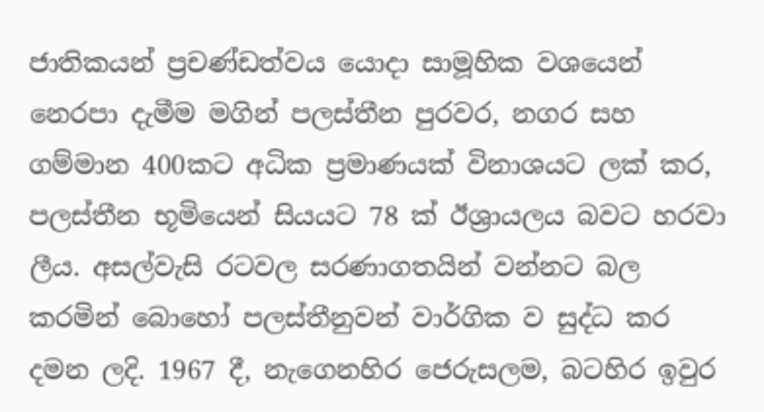ජාතිකයන් ප්‍රචණ්ඩත්වය යොදා සාමූහික වශයෙන් නෙරපා දැමීම මගින් පලස්තීන පුරවර, නගර සහ ගම්මාන 400කට අධික ප්‍රමාණයක් විනාශයට ලක් කර, පලස්තීන භූමියෙන් සියයට 78 ක් ඊශ්‍රායලය බවට හරවා ලීය. අසල්වැසි රටවල සරණාගතයින් වන්නට බල කරමින් බොහෝ පලස්තීනුවන් වාර්ගික ව සුද්ධ කර දමන ලදි. 1967 දී, නැගෙනහිර ජෙරුසලම, බටහිර ඉවුර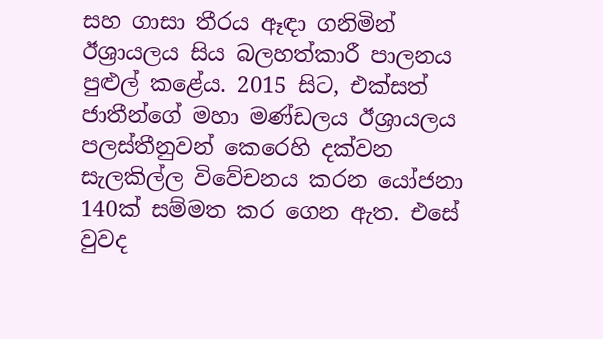සහ ගාසා තීරය ඈඳා ගනිමින් ඊශ්‍රායලය සිය බලහත්කාරී පාලනය පුළුල් කළේය. 2015 සිට, එක්සත් ජාතීන්ගේ මහා මණ්ඩලය ඊශ්‍රායලය පලස්තීනුවන් කෙරෙහි දක්වන සැලකිල්ල විවේචනය කරන යෝජනා 140ක් සම්මත කර ගෙන ඇත. එසේ වුවද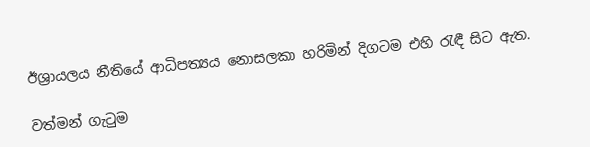ඊශ්‍රායලය නීතියේ ආධිපත්‍යය නොසලකා හරිමින් දිගටම එහි රැඳී සිට ඇත.

වත්මන් ගැටුම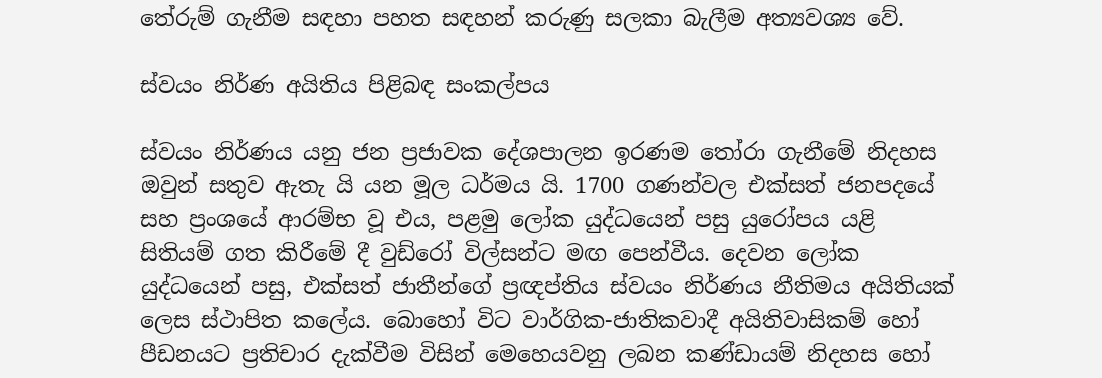තේරුම් ගැනීම සඳහා පහත සඳහන් කරුණු සලකා බැලීම අත්‍යවශ්‍ය වේ.

ස්වයං නිර්ණ අයිතිය පිළිබඳ සංකල්පය

ස්වයං නිර්ණය යනු ජන ප්‍රජාවක දේශපාලන ඉරණම තෝරා ගැනීමේ නිදහස ඔවුන් සතුව ඇතැ යි යන මූල ධර්මය යි. 1700 ගණන්වල එක්සත් ජනපදයේ සහ ප්‍රංශයේ ආරම්භ වූ එය, පළමු ලෝක යුද්ධයෙන් පසු යුරෝපය යළි සිතියම් ගත කිරීමේ දී වුඩ්රෝ විල්සන්ට මඟ පෙන්වීය. දෙවන ලෝක යුද්ධයෙන් පසු, එක්සත් ජාතීන්ගේ ප්‍රඥප්තිය ස්වයං නිර්ණය නීතිමය අයිතියක් ලෙස ස්ථාපිත කලේය. බොහෝ විට වාර්ගික-ජාතිකවාදී අයිතිවාසිකම් හෝ පීඩනයට ප්‍රතිචාර දැක්වීම විසින් මෙහෙයවනු ලබන කණ්ඩායම් නිදහස හෝ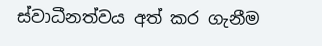ස්වාධීනත්වය අත් කර ගැනීම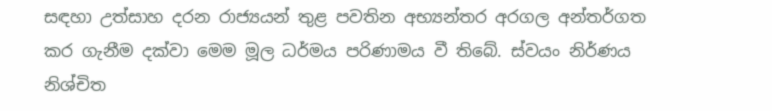සඳහා උත්සාහ දරන රාජ්‍යයන් තුළ පවතින අභ්‍යන්තර අරගල අන්තර්ගත කර ගැනීම දක්වා මෙම මූල ධර්මය පරිණාමය වී තිබේ. ස්වයං නිර්ණය නිශ්චිත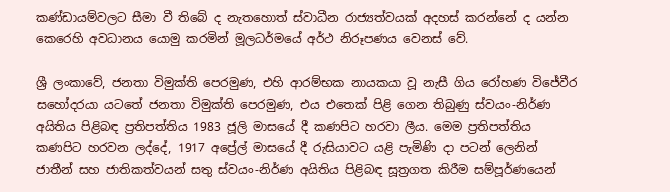කණ්ඩායම්වලට සීමා වී තිබේ ද නැතහොත් ස්වාධීන රාජ්‍යත්වයක් අදහස් කරන්නේ ද යන්න කෙරෙහි අවධානය යොමු කරමින් මූලධර්මයේ අර්ථ නිරූපණය වෙනස් වේ.

ශ්‍රී ලංකාවේ, ජනතා විමුක්ති පෙරමුණ, එහි ආරම්භක නායකයා වූ නැසී ගිය රෝහණ විජේවීර සහෝදරයා යටතේ ජනතා විමුක්ති පෙරමුණ, එය එතෙක් පිළි ගෙන තිබුණු ස්වයං-නිර්ණ අයිතිය පිළිබඳ ප්‍රතිපත්තිය 1983 ජූලි මාසයේ දී කණපිට හරවා ලීය. මෙම ප්‍රතිපත්තිය කණපිට හරවන ලද්දේ, 1917 අප්‍රේල් මාසයේ දී රුසියාවට යළි පැමිණි දා පටන් ලෙනින්  ජාතීන් සහ ජාතිකත්වයන් සතු ස්වයං-නිර්ණ අයිතිය පිළිබඳ සූත්‍රගත කිරීම සම්පූර්ණයෙන්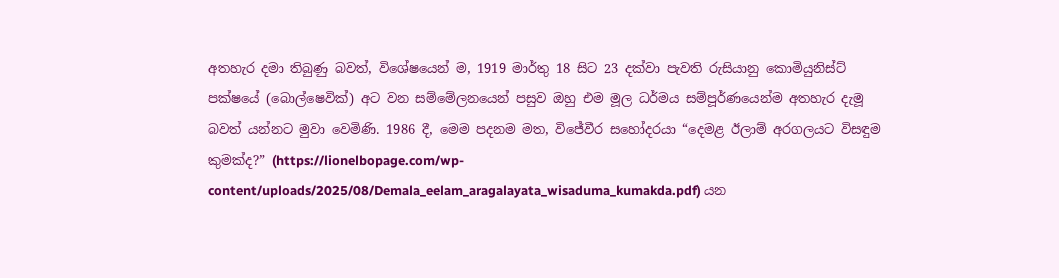අතහැර දමා තිබුණු බවත්, විශේෂයෙන් ම, 1919 මාර්තු 18 සිට 23 දක්වා පැවති රුසියානු කොමියුනිස්ට් පක්ෂයේ (බොල්ෂෙවික්) අට වන සම්මේලනයෙන් පසුව ඔහු එම මූල ධර්මය සම්පූර්ණයෙන්ම අතහැර දැමූ බවත් යන්නට මුවා වෙමිණි. 1986 දී, මෙම පදනම මත, විජේවීර සහෝදරයා “දෙමළ ඊලාම් අරගලයට විසඳුම කුමක්ද?” (https://lionelbopage.com/wp-content/uploads/2025/08/Demala_eelam_aragalayata_wisaduma_kumakda.pdf) යන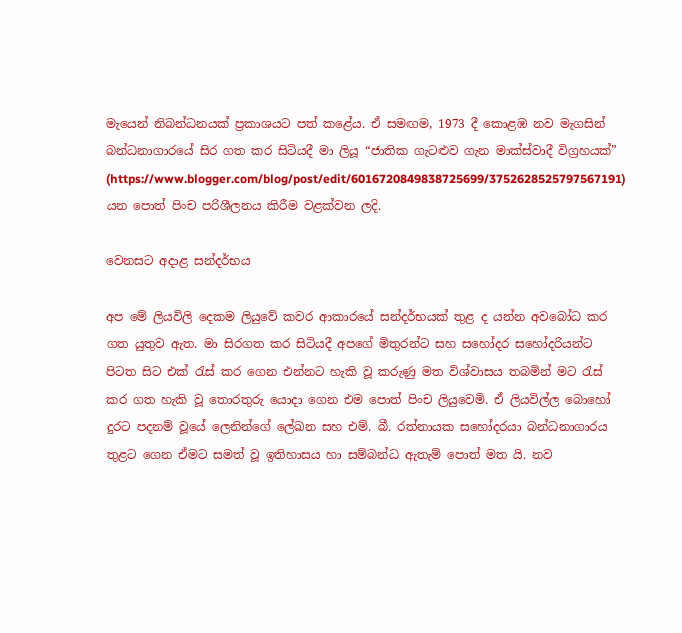මැයෙන් නිබන්ධනයක් ප්‍රකාශයට පත් කළේය. ඒ සමඟම, 1973 දී කොළඹ නව මැගසින් බන්ධනාගාරයේ සිර ගත කර සිටියදී මා ලියූ “ජාතික ගැට‍ළුව ගැන මාක්ස්වාදී විග්‍රහයක්” (https://www.blogger.com/blog/post/edit/6016720849838725699/3752628525797567191) යන පොත් පිංච පරිශීලනය කිරීම වළක්වන ලදි.

වෙනසට අදාළ සන්දර්භය

අප මේ ලියවිලි දෙකම ලියුවේ කවර ආකාරයේ සන්දර්භයක් තුළ ද යන්න අවබෝධ කර ගත යුතුව ඇත. මා සිරගත කර සිටියදී අපගේ මිතුරන්ට සහ සහෝදර සහෝදරියන්ට පිටත සිට එක් රැස් කර ගෙන එන්නට හැකි වූ කරුණු මත විශ්වාසය තබමින් මට රැස් කර ගත හැකි වූ තොරතුරු යොදා ගෙන එම පොත් පිංච ලියුවෙමි. ඒ ලියවිල්ල බොහෝ දුරට පදනම් වූයේ ලෙනින්ගේ ලේඛන සහ එම්. බී. රත්නායක සහෝදරයා බන්ධනාගාරය තුළට ගෙන ඒමට සමත් වූ ඉතිහාසය හා සම්බන්ධ ඇතැම් පොත් මත යි. නව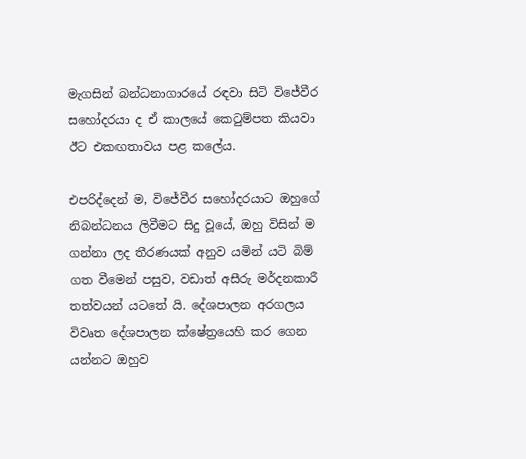මැගසින් බන්ධනාගාරයේ රඳවා සිටි විජේවීර සහෝදරයා ද ඒ කාලයේ කෙටුම්පත කියවා ඊට එකඟතාවය පළ කලේය.

එපරිද්දෙන් ම, විජේවීර සහෝදරයාට ඔහුගේ නිබන්ධනය ලිවීමට සිදු වූයේ, ඔහු විසින් ම ගන්නා ලද තීරණයක් අනුව යමින් යටි බිම් ගත වීමෙන් පසුව, වඩාත් අසීරු මර්දනකාරී තත්වයන් යටතේ යි. දේශපාලන අරගලය විවෘත දේශපාලන ක්ෂේත්‍රයෙහි කර ගෙන යන්නට ඔහුව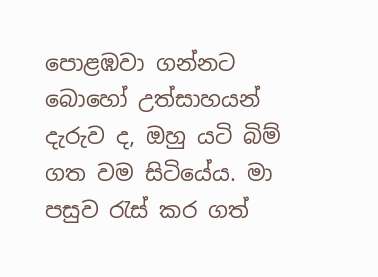පොළඹවා ගන්නට බොහෝ උත්සාහයන් දැරුව ද, ඔහු යටි බිම් ගත වම සිටියේය. මා පසුව රැස් කර ගත්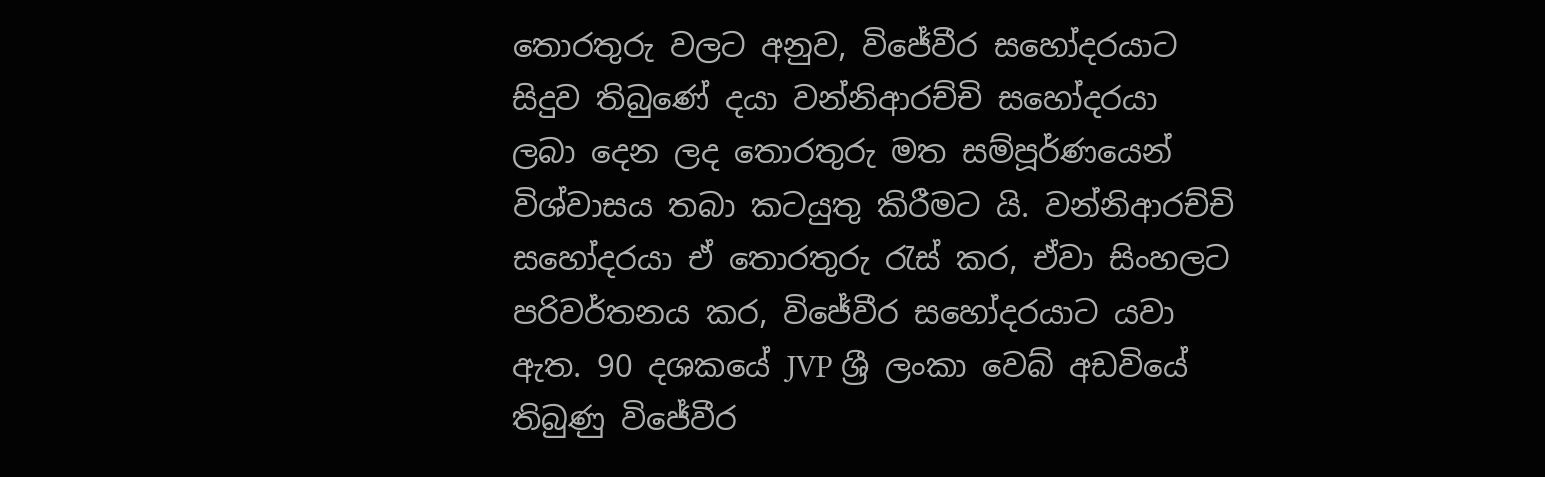තොරතුරු වලට අනුව, විජේවීර සහෝදරයාට සිදුව තිබුණේ දයා වන්නිආරච්චි සහෝදරයා  ලබා දෙන ලද තොරතුරු මත සම්පූර්ණයෙන් විශ්වාසය තබා කටයුතු කිරීමට යි. වන්නිආරච්චි සහෝදරයා ඒ තොරතුරු රැස් කර, ඒවා සිංහලට පරිවර්තනය කර, විජේවීර සහෝදරයාට යවා ඇත. 90 දශකයේ JVP ශ්‍රී ලංකා වෙබ් අඩවියේ තිබුණු විජේවීර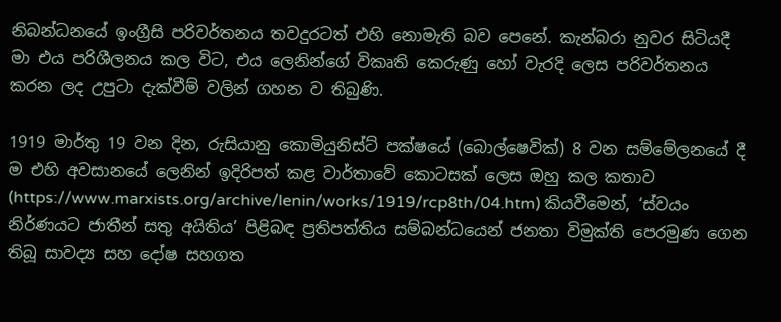නිබන්ධනයේ ඉංග්‍රීසි පරිවර්තනය තවදුරටත් එහි නොමැති බව පෙනේ. කැන්බරා නුවර සිටියදී මා එය පරිශීලනය කල විට, එය ලෙනින්ගේ විකෘති කෙරුණු හෝ වැරදි ලෙස පරිවර්තනය කරන ලද උපුටා දැක්වීම් වලින් ගහන ව තිබුණි.

1919 මාර්තු 19 වන දින, රුසියානු කොමියුනිස්ට් පක්ෂයේ (බොල්ෂෙවික්) 8 වන සම්මේලනයේ දී ම එහි අවසානයේ ලෙනින් ඉදිරිපත් කළ වාර්තාවේ කොටසක් ලෙස ඔහු කල කතාව (https://www.marxists.org/archive/lenin/works/1919/rcp8th/04.htm) කියවීමෙන්, ‘ස්වයං නිර්ණයට ජාතීන් සතු අයිතිය’ පිළිබඳ ප්‍රතිපත්තිය සම්බන්ධයෙන් ජනතා විමුක්ති පෙරමුණ ගෙන තිබූ සාවද්‍ය සහ දෝෂ සහගත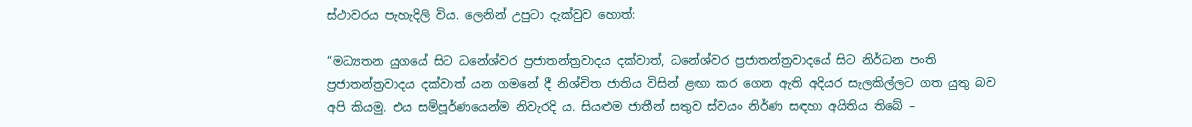ස්ථාවරය පැහැදිලි විය. ලෙනින් උපුටා දැක්වුව හොත්:

“මධ්‍යතන යුගයේ සිට ධනේශ්වර ප්‍රජාතන්ත්‍රවාදය දක්වාත්, ධනේශ්වර ප්‍රජාතන්ත්‍රවාදයේ සිට නිර්ධන පංති ප්‍රජාතන්ත්‍රවාදය දක්වාත් යන ගමනේ දී නිශ්චිත ජාතිය විසින් ළඟා කර ගෙන ඇති අදියර සැලකිල්ලට ගත යුතු බව අපි කියමු. එය සම්පූර්ණයෙන්ම නිවැරදි ය. සියළුම ජාතීන් සතුව ස්වයං නිර්ණ සඳහා අයිතිය තිබේ –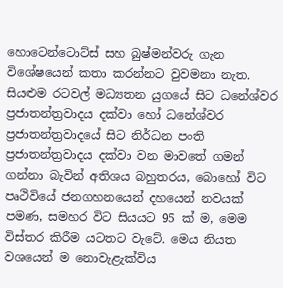හොටෙන්ටොට්ස් සහ බුෂ්මන්වරු ගැන විශේෂයෙන් කතා කරන්නට වුවමනා නැත. සියළුම රටවල් මධ්‍යතන යුගයේ සිට ධනේශ්වර ප්‍රජාතන්ත්‍රවාදය දක්වා හෝ ධනේශ්වර ප්‍රජාතන්ත්‍රවාදයේ සිට නිර්ධන පංති ප්‍රජාතන්ත්‍රවාදය දක්වා වන මාවතේ ගමන් ගන්නා බැවින් අතිශය බහුතරය, බොහෝ විට පෘථිවියේ ජනගහනයෙන් දහයෙන් නවයක් පමණ, සමහර විට සියයට 95 ක් ම, මෙම විස්තර කිරීම යටතට වැටේ. මෙය නියත වශයෙන් ම නොවැළැක්විය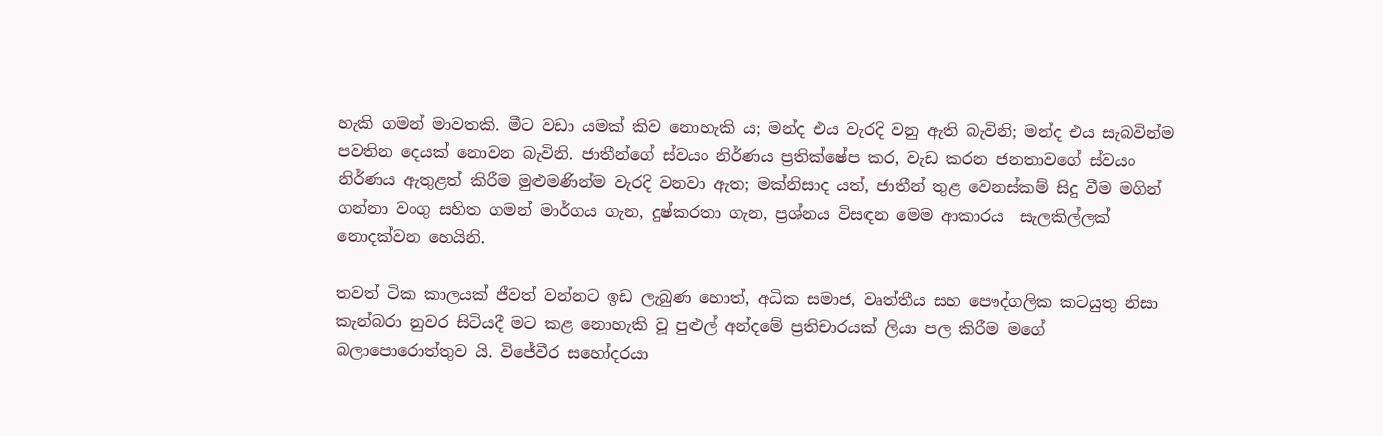හැකි ගමන් මාවතකි. මීට වඩා යමක් කිව නොහැකි ය; මන්ද එය වැරදි වනු ඇති බැවිනි; මන්ද එය සැබවින්ම පවතින දෙයක් නොවන බැවිනි. ජාතීන්ගේ ස්වයං නිර්ණය ප්‍රතික්ෂේප කර, වැඩ කරන ජනතාවගේ ස්වයං නිර්ණය ඇතුළත් කිරීම මුළුමණින්ම වැරදි වනවා ඇත; මක්නිසාද යත්, ජාතීන් තුළ වෙනස්කම් සිදු වීම මගින් ගන්නා වංගු සහිත ගමන් මාර්ගය ගැන, දුෂ්කරතා ගැන, ප්‍රශ්නය විසඳන මෙම ආකාරය  සැලකිල්ලක් නොදක්වන හෙයිනි.

තවත් ටික කාලයක් ජීවත් වන්නට ඉඩ ලැබුණ හොත්, අධික සමාජ, වෘත්තීය සහ පෞද්ගලික කටයුතු නිසා කැන්බරා නුවර සිටියදී මට කළ නොහැකි වූ පුළුල් අන්දමේ ප්‍රතිචාරයක් ලියා පල කිරීම මගේ බලාපොරොත්තුව යි. විජේවීර සහෝදරයා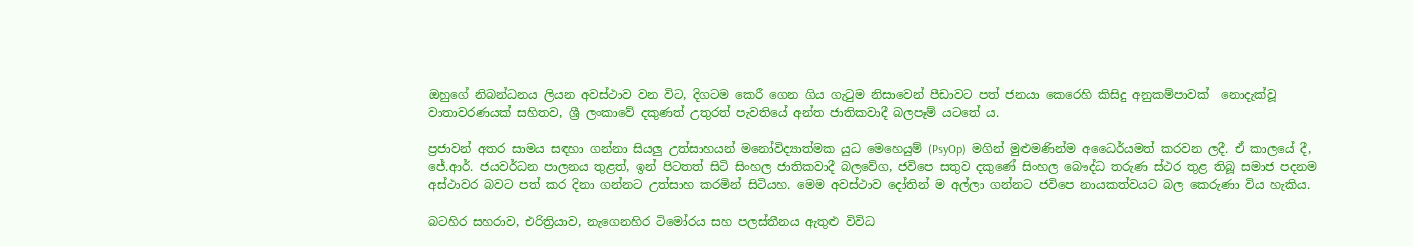ඔහුගේ නිබන්ධනය ලියන අවස්ථාව වන විට, දිගටම කෙරී ගෙන ගිය ගැටුම නිසාවෙන් පීඩාවට පත් ජනයා කෙරෙහි කිසිදු අනුකම්පාවක්  නොදැක්වූ වාතාවරණයක් සහිතව, ශ්‍රී ලංකාවේ දකුණත් උතුරත් පැවතියේ අන්ත ජාතිකවාදී බලපෑම් යටතේ ය.

ප්‍රජාවන් අතර සාමය සඳහා ගන්නා සියලු උත්සාහයන් මනෝවිද්‍යාත්මක යුධ මෙහෙයුම් (PsyOp)  මගින් මුළුමණින්ම අධෛර්යමත් කරවන ලදී. ඒ කාලයේ දී, ජේ.ආර්. ජයවර්ධන පාලනය තුළත්, ඉන් පිටතත් සිටි සිංහල ජාතිකවාදී බලවේග, ජවිපෙ සතුව දකුණේ සිංහල බෞද්ධ තරුණ ස්ථර තුළ තිබූ සමාජ පදනම අස්ථාවර බවට පත් කර දිනා ගන්නට උත්සාහ කරමින් සිටියහ. මෙම අවස්ථාව දෝතින් ම අල්ලා ගන්නට ජවිපෙ නායකත්වයට බල කෙරුණා විය හැකිය.

බටහිර සහරාව, එරිත්‍රියාව, නැගෙනහිර ටිමෝරය සහ පලස්තීනය ඇතුළු විවිධ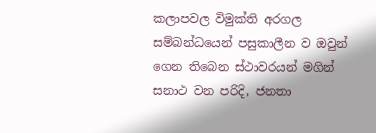කලාපවල විමුක්ති අරගල සම්බන්ධයෙන් පසුකාලීන ව ඔවුන් ගෙන තිබෙන ස්ථාවරයන් මගින් සනාථ වන පරිදි, ජනතා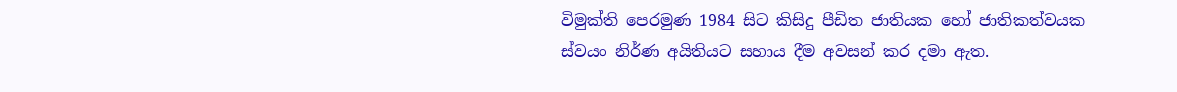විමුක්ති පෙරමුණ 1984 සිට කිසිදු පීඩිත ජාතියක හෝ ජාතිකත්වයක ස්වයං නිර්ණ අයිතියට සහාය දීම අවසන් කර දමා ඇත.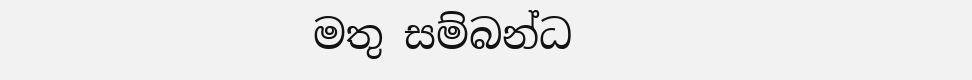මතු සම්බන්ධ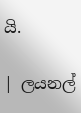යි.

| ලයනල්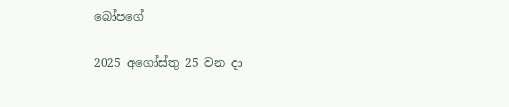බෝපගේ

2025 අගෝස්තු 25 වන දා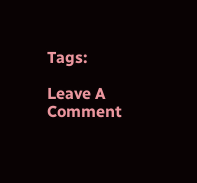Tags:

Leave A Comment